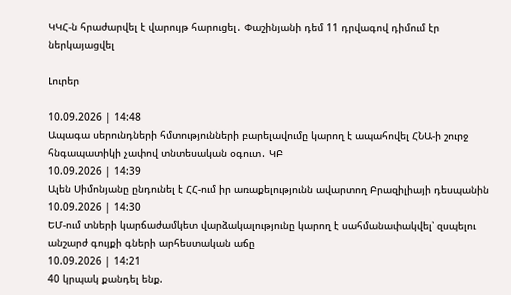ԿԿՀ-ն հրաժարվել է վարույթ հարուցել․ Փաշինյանի դեմ 11 դրվագով դիմում էր ներկայացվել

Լուրեր

10.09.2026 | 14:48
Ապագա սերունդների հմտությունների բարելավումը կարող է ապահովել ՀՆԱ-ի շուրջ հնգապատիկի չափով տնտեսական օգուտ․ ԿԲ
10.09.2026 | 14:39
Ալեն Սիմոնյանը ընդունել է ՀՀ-ում իր առաքելությունն ավարտող Բրազիլիայի դեսպանին
10.09.2026 | 14:30
ԵՄ-ում տների կարճաժամկետ վարձակալությունը կարող է սահմանափակվել՝ զսպելու անշարժ գույքի գների արհեստական աճը
10.09.2026 | 14:21
40 կրպակ քանդել ենք.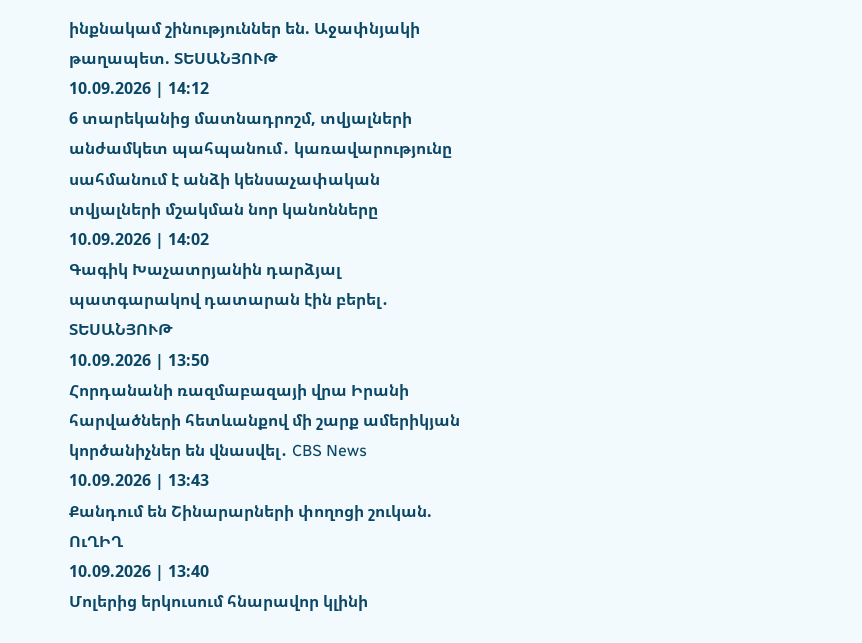ինքնակամ շինություններ են. Աջափնյակի թաղապետ. ՏԵՍԱՆՅՈՒԹ
10.09.2026 | 14:12
6 տարեկանից մատնադրոշմ, տվյալների անժամկետ պահպանում․ կառավարությունը սահմանում է անձի կենսաչափական տվյալների մշակման նոր կանոնները
10.09.2026 | 14:02
Գագիկ Խաչատրյանին դարձյալ պատգարակով դատարան էին բերել․ ՏԵՍԱՆՅՈՒԹ
10.09.2026 | 13:50
Հորդանանի ռազմաբազայի վրա Իրանի հարվածների հետևանքով մի շարք ամերիկյան կործանիչներ են վնասվել․ CBS News
10.09.2026 | 13:43
Քանդում են Շինարարների փողոցի շուկան. ՈւՂԻՂ
10.09.2026 | 13:40
Մոլերից երկուսում հնարավոր կլինի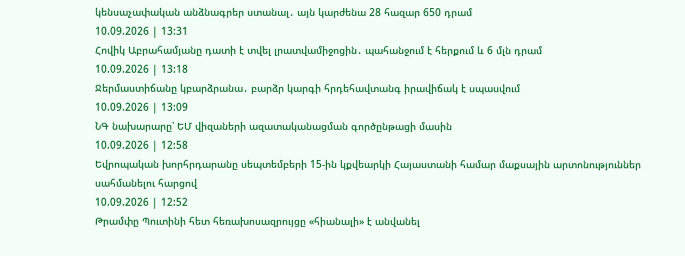կենսաչափական անձնագրեր ստանալ․ այն կարժենա 28 հազար 650 դրամ
10.09.2026 | 13:31
Հովիկ Աբրահամյանը դատի է տվել լրատվամիջոցին․ պահանջում է հերքում և 6 մլն դրամ
10.09.2026 | 13:18
Ջերմաստիճանը կբարձրանա․ բարձր կարգի հրդեհավտանգ իրավիճակ է սպասվում
10.09.2026 | 13:09
ՆԳ նախարարը՝ ԵՄ վիզաների ազատականացման գործընթացի մասին
10.09.2026 | 12:58
Եվրոպական խորհրդարանը սեպտեմբերի 15-ին կքվեարկի Հայաստանի համար մաքսային արտոնություններ սահմանելու հարցով
10.09.2026 | 12:52
Թրամփը Պուտինի հետ հեռախոսազրույցը «հիանալի» է անվանել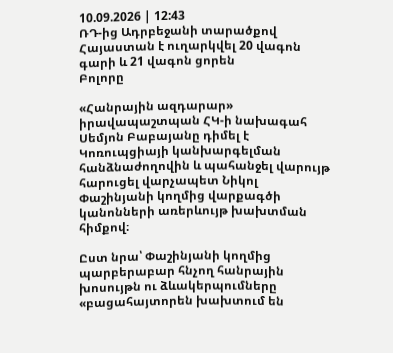10.09.2026 | 12:43
ՌԴ-ից Ադրբեջանի տարածքով Հայաստան է ուղարկվել 20 վագոն գարի և 21 վագոն ցորեն
Բոլորը

«Հանրային ազդարար» իրավապաշտպան ՀԿ-ի նախագահ Սեմյոն Բաբայանը դիմել է Կոռուպցիայի կանխարգելման հանձնաժողովին և պահանջել վարույթ հարուցել վարչապետ Նիկոլ Փաշինյանի կողմից վարքագծի կանոնների առերևույթ խախտման հիմքով։

Ըստ նրա՝ Փաշինյանի կողմից պարբերաբար հնչող հանրային խոսույթն ու ձևակերպումները «բացահայտորեն խախտում են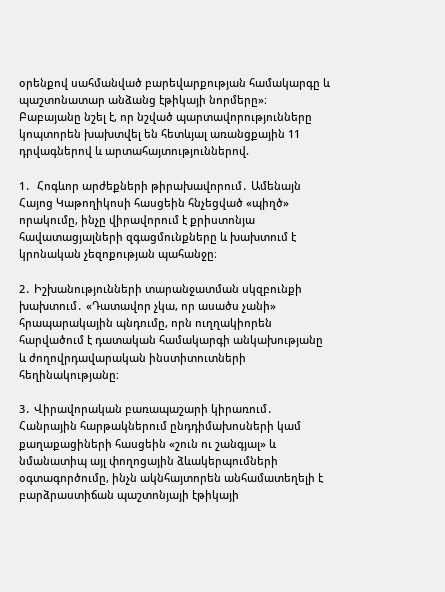օրենքով սահմանված բարեվարքության համակարգը և պաշտոնատար անձանց էթիկայի նորմերը»։ Բաբայանը նշել է, որ նշված պարտավորությունները կոպտորեն խախտվել են հետևյալ առանցքային 11 դրվագներով և արտահայտություններով.

1․  Հոգևոր արժեքների թիրախավորում․ Ամենայն Հայոց Կաթողիկոսի հասցեին հնչեցված «պիղծ» որակումը, ինչը վիրավորում է քրիստոնյա հավատացյալների զգացմունքները և խախտում է կրոնական չեզոքության պահանջը։

2․ Իշխանությունների տարանջատման սկզբունքի խախտում․ «Դատավոր չկա, որ ասածս չանի» հրապարակային պնդումը, որն ուղղակիորեն հարվածում է դատական համակարգի անկախությանը և ժողովրդավարական ինստիտուտների հեղինակությանը։

3․ Վիրավորական բառապաշարի կիրառում․ Հանրային հարթակներում ընդդիմախոսների կամ քաղաքացիների հասցեին «շուն ու շանգյալ» և նմանատիպ այլ փողոցային ձևակերպումների օգտագործումը, ինչն ակնհայտորեն անհամատեղելի է բարձրաստիճան պաշտոնյայի էթիկայի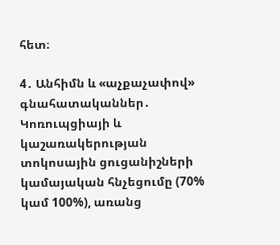հետ։

4․ Անհիմն և «աչքաչափով» գնահատականներ․ Կոռուպցիայի և կաշառակերության տոկոսային ցուցանիշների կամայական հնչեցումը (70% կամ 100%), առանց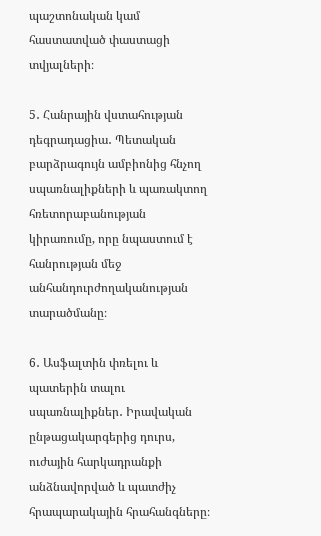պաշտոնական կամ հաստատված փաստացի տվյալների։

5․ Հանրային վստահության դեգրադացիա․ Պետական բարձրագույն ամբիոնից հնչող սպառնալիքների և պառակտող հռետորաբանության կիրառումը, որը նպաստում է հանրության մեջ անհանդուրժողականության տարածմանը։

6․ Ասֆալտին փռելու և պատերին տալու սպառնալիքներ․ Իրավական ընթացակարգերից դուրս, ուժային հարկադրանքի անձնավորված և պատժիչ հրապարակային հրահանգները։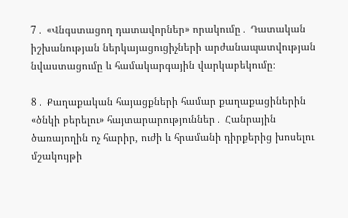7․ «Վնգստացող դատավորներ» որակումը․ Դատական իշխանության ներկայացուցիչների արժանապատվության նվաստացումը և համակարգային վարկաբեկումը։

8․ Քաղաքական հայացքների համար քաղաքացիներին «ծնկի բերելու» հայտարարություններ․ Հանրային ծառայողին ոչ հարիր, ուժի և հրամանի դիրքերից խոսելու մշակույթի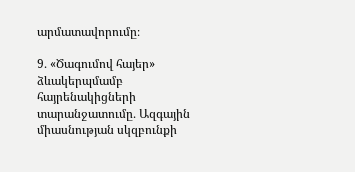արմատավորումը։

9․ «Ծագումով հայեր» ձևակերպմամբ հայրենակիցների տարանջատումը․ Ազգային միասնության սկզբունքի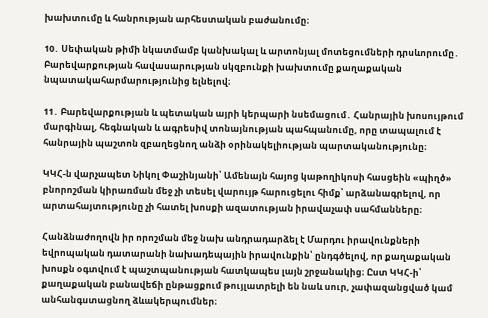խախտումը և հանրության արհեստական բաժանումը։

10․ Սեփական թիմի նկատմամբ կանխակալ և արտոնյալ մոտեցումների դրսևորումը․ Բարեվարքության հավասարության սկզբունքի խախտումը քաղաքական նպատակահարմարությունից ելնելով։

11․ Բարեվարքության և պետական այրի կերպարի նսեմացում․ Հանրային խոսույթում մարգինալ, հեգնական և ագրեսիվ տոնայնության պահպանումը, որը տապալում է հանրային պաշտոն զբաղեցնող անձի օրինակելիության պարտականությունը։

ԿԿՀ-ն վարչապետ Նիկոլ Փաշինյանի՝ Ամենայն հայոց կաթողիկոսի հասցեին «պիղծ» բնորոշման կիրառման մեջ չի տեսել վարույթ հարուցելու հիմք՝ արձանագրելով, որ արտահայտությունը չի հատել խոսքի ազատության իրավաչափ սահմանները։

Հանձնաժողովն իր որոշման մեջ նախ անդրադարձել է Մարդու իրավունքների եվրոպական դատարանի նախադեպային իրավունքին՝ ընդգծելով, որ քաղաքական խոսքն օգտվում է պաշտպանության հատկապես լայն շրջանակից։ Ըստ ԿԿՀ-ի՝ քաղաքական բանավեճի ընթացքում թույլատրելի են նաև սուր, չափազանցված կամ անհանգստացնող ձևակերպումներ։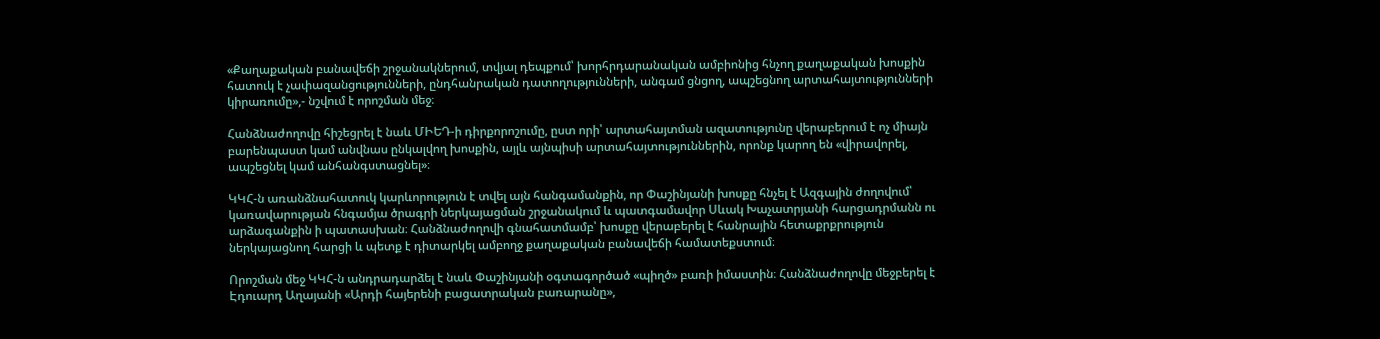«Քաղաքական բանավեճի շրջանակներում, տվյալ դեպքում՝ խորհրդարանական ամբիոնից հնչող քաղաքական խոսքին հատուկ է չափազանցությունների, ընդհանրական դատողությունների, անգամ ցնցող, ապշեցնող արտահայտությունների կիրառումը»,- նշվում է որոշման մեջ։

Հանձնաժողովը հիշեցրել է նաև ՄԻԵԴ-ի դիրքորոշումը, ըստ որի՝ արտահայտման ազատությունը վերաբերում է ոչ միայն բարենպաստ կամ անվնաս ընկալվող խոսքին, այլև այնպիսի արտահայտություններին, որոնք կարող են «վիրավորել, ապշեցնել կամ անհանգստացնել»։

ԿԿՀ-ն առանձնահատուկ կարևորություն է տվել այն հանգամանքին, որ Փաշինյանի խոսքը հնչել է Ազգային ժողովում՝ կառավարության հնգամյա ծրագրի ներկայացման շրջանակում և պատգամավոր Սևակ Խաչատրյանի հարցադրմանն ու արձագանքին ի պատասխան։ Հանձնաժողովի գնահատմամբ՝ խոսքը վերաբերել է հանրային հետաքրքրություն ներկայացնող հարցի և պետք է դիտարկել ամբողջ քաղաքական բանավեճի համատեքստում։

Որոշման մեջ ԿԿՀ-ն անդրադարձել է նաև Փաշինյանի օգտագործած «պիղծ» բառի իմաստին։ Հանձնաժողովը մեջբերել է Էդուարդ Աղայանի «Արդի հայերենի բացատրական բառարանը»,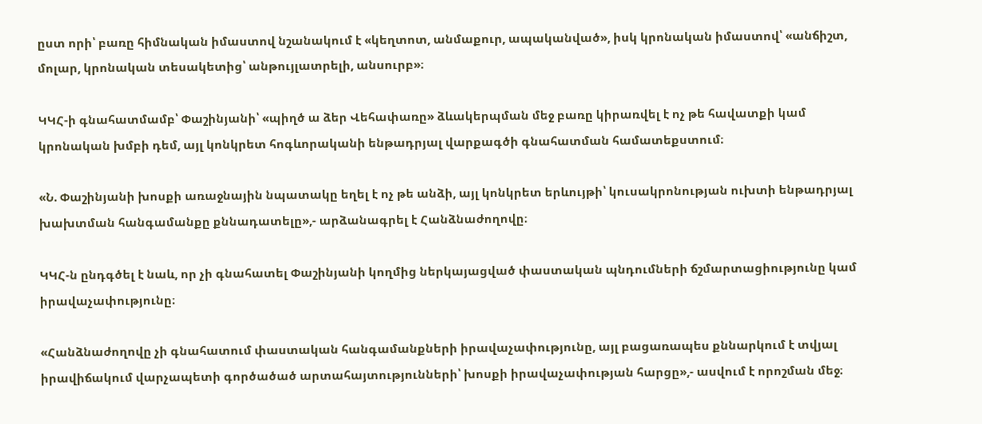ըստ որի՝ բառը հիմնական իմաստով նշանակում է «կեղտոտ, անմաքուր, ապականված», իսկ կրոնական իմաստով՝ «անճիշտ, մոլար, կրոնական տեսակետից՝ անթույլատրելի, անսուրբ»։

ԿԿՀ-ի գնահատմամբ՝ Փաշինյանի՝ «պիղծ ա ձեր Վեհափառը» ձևակերպման մեջ բառը կիրառվել է ոչ թե հավատքի կամ կրոնական խմբի դեմ, այլ կոնկրետ հոգևորականի ենթադրյալ վարքագծի գնահատման համատեքստում։

«Ն. Փաշինյանի խոսքի առաջնային նպատակը եղել է ոչ թե անձի, այլ կոնկրետ երևույթի՝ կուսակրոնության ուխտի ենթադրյալ խախտման հանգամանքը քննադատելը»,- արձանագրել է Հանձնաժողովը։

ԿԿՀ-ն ընդգծել է նաև, որ չի գնահատել Փաշինյանի կողմից ներկայացված փաստական պնդումների ճշմարտացիությունը կամ իրավաչափությունը։

«Հանձնաժողովը չի գնահատում փաստական հանգամանքների իրավաչափությունը, այլ բացառապես քննարկում է տվյալ իրավիճակում վարչապետի գործածած արտահայտությունների՝ խոսքի իրավաչափության հարցը»,- ասվում է որոշման մեջ։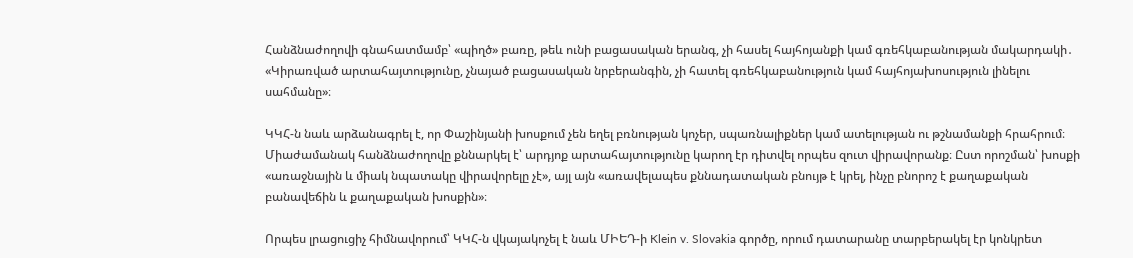Հանձնաժողովի գնահատմամբ՝ «պիղծ» բառը, թեև ունի բացասական երանգ, չի հասել հայհոյանքի կամ գռեհկաբանության մակարդակի․ «Կիրառված արտահայտությունը, չնայած բացասական նրբերանգին, չի հատել գռեհկաբանություն կամ հայհոյախոսություն լինելու սահմանը»։

ԿԿՀ-ն նաև արձանագրել է, որ Փաշինյանի խոսքում չեն եղել բռնության կոչեր, սպառնալիքներ կամ ատելության ու թշնամանքի հրահրում։ Միաժամանակ հանձնաժողովը քննարկել է՝ արդյոք արտահայտությունը կարող էր դիտվել որպես զուտ վիրավորանք։ Ըստ որոշման՝ խոսքի «առաջնային և միակ նպատակը վիրավորելը չէ», այլ այն «առավելապես քննադատական բնույթ է կրել, ինչը բնորոշ է քաղաքական բանավեճին և քաղաքական խոսքին»։

Որպես լրացուցիչ հիմնավորում՝ ԿԿՀ-ն վկայակոչել է նաև ՄԻԵԴ-ի Klein v. Slovakia գործը, որում դատարանը տարբերակել էր կոնկրետ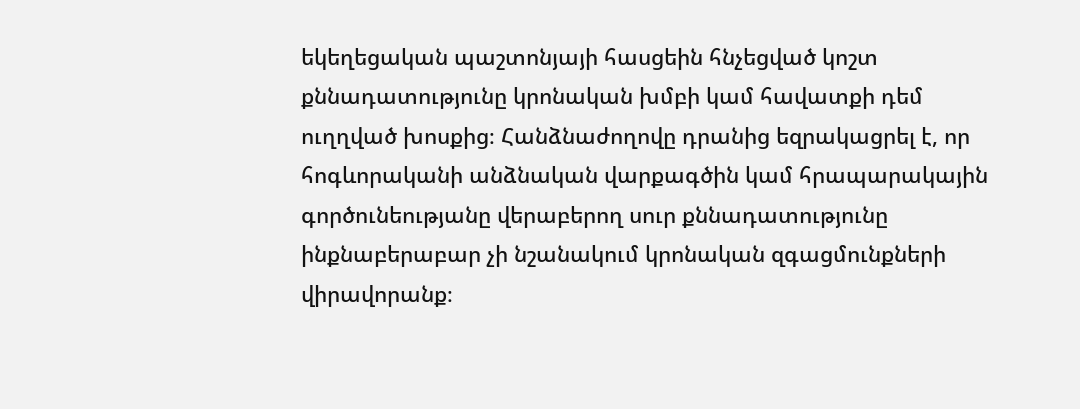եկեղեցական պաշտոնյայի հասցեին հնչեցված կոշտ քննադատությունը կրոնական խմբի կամ հավատքի դեմ ուղղված խոսքից։ Հանձնաժողովը դրանից եզրակացրել է, որ հոգևորականի անձնական վարքագծին կամ հրապարակային գործունեությանը վերաբերող սուր քննադատությունը ինքնաբերաբար չի նշանակում կրոնական զգացմունքների վիրավորանք։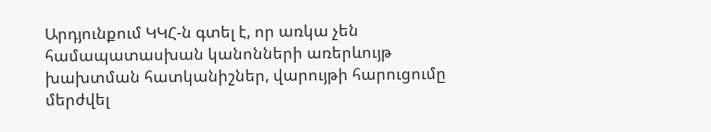Արդյունքում ԿԿՀ-ն գտել է, որ առկա չեն համապատասխան կանոնների առերևույթ խախտման հատկանիշներ, վարույթի հարուցումը մերժվել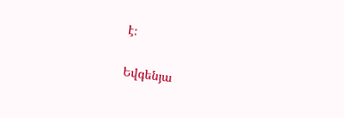է։

Եվգենյա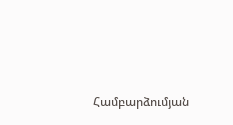Համբարձումյան